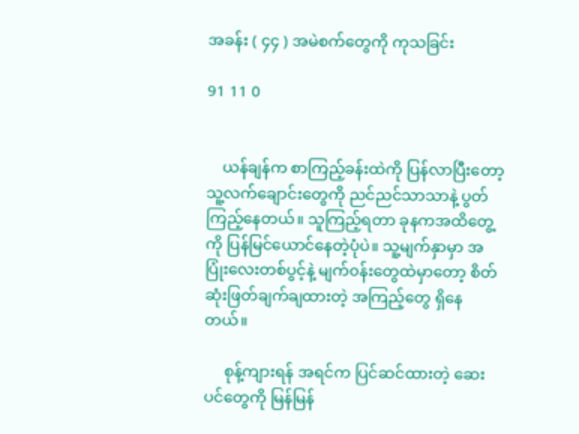အခန်း ( ၄၄ ) အမဲစက်တွေကို ကုသခြင်း

91 11 0


    ယန်ချန်က စာကြည့်ခန်းထဲကို ပြန်လာပြီးတော့ သူ့လက်ချောင်းတွေကို ညင်ညင်သာသာနဲ့ ပွတ်ကြည့်နေတယ်။ သူကြည့်ရတာ ခုနကအထိတွေ့ကို ပြန်မြင်ယောင်နေတဲ့ပုံပဲ။ သူ့မျက်နှာမှာ အပြုံးလေးတစ်ပွင့်နဲ့ မျက်၀န်းတွေထဲမှာတော့ စိတ်ဆုံးဖြတ်ချက်ချထားတဲ့ အကြည့်တွေ ရှိနေတယ်။

     စုန့်ကျားရန် အရင်က ပြင်ဆင်ထားတဲ့ ဆေးပင်တွေကို မြန်မြန်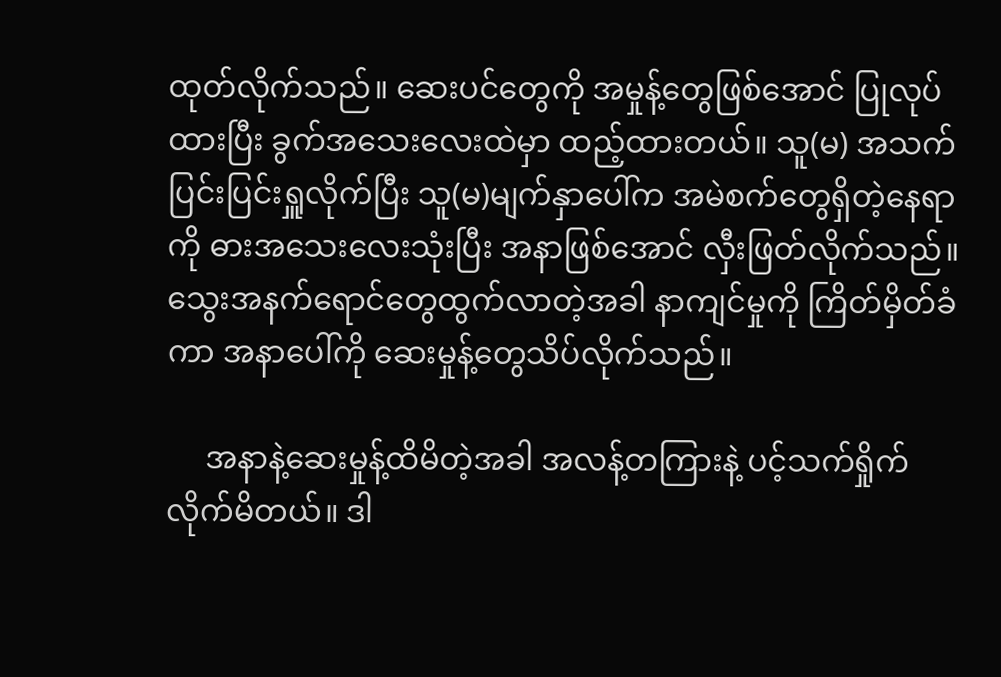ထုတ်လိုက်သည်။ ဆေးပင်တွေကို အမှုန့်တွေဖြစ်အောင် ပြုလုပ်ထားပြီး ခွက်အသေးလေးထဲမှာ ထည့်ထားတယ်။ သူ(မ) အသက်ပြင်းပြင်းရှူလိုက်ပြီး သူ(မ)မျက်နှာပေါ်က အမဲစက်တွေရှိတဲ့နေရာကို ဓားအသေးလေးသုံးပြီး အနာဖြစ်အောင် လှီးဖြတ်လိုက်သည်။ သွေးအနက်ရောင်တွေထွက်လာတဲ့အခါ နာကျင်မှုကို ကြိတ်မှိတ်ခံကာ အနာပေါ်ကို ဆေးမှုန့်တွေသိပ်လိုက်သည်။

     အနာနဲ့ဆေးမှုန့်ထိမိတဲ့အခါ အလန့်တကြားနဲ့ ပင့်သက်ရှိုက်လိုက်မိတယ်။ ဒါ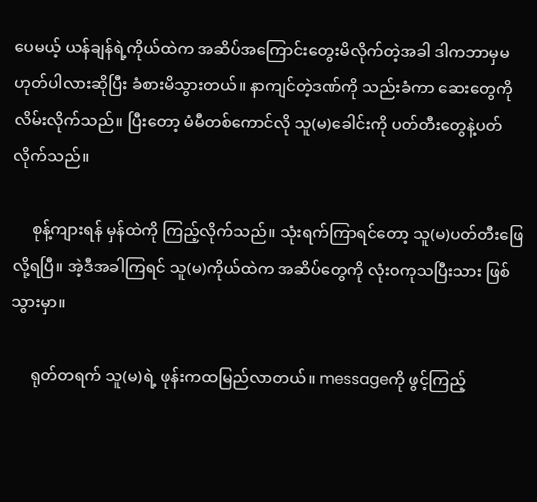ပေမယ့် ယန်ချန်ရဲ့ကိုယ်ထဲက အဆိပ်အကြောင်းတွေးမိလိုက်တဲ့အခါ ဒါကဘာမှမဟုတ်ပါလားဆိုပြီး ခံစားမိသွားတယ်။ နာကျင်တဲ့ဒဏ်ကို သည်းခံကာ ဆေးတွေကို လိမ်းလိုက်သည်။ ပြီးတော့ မံမီတစ်ကောင်လို သူ(မ)ခေါင်းကို ပတ်တီးတွေနဲ့ပတ်လိုက်သည်။

     စုန့်ကျားရန် မှန်ထဲကို ကြည့်လိုက်သည်။ သုံးရက်ကြာရင်တော့ သူ(မ)ပတ်တီးဖြေလို့ရပြီ။ အဲ့ဒီအခါကြရင် သူ(မ)ကိုယ်ထဲက အဆိပ်တွေကို လုံး၀ကုသပြီးသား ဖြစ်သွားမှာ။

     ရုတ်တရက် သူ(မ)ရဲ့ ဖုန်းကထမြည်လာတယ်။ messageကို ဖွင့်ကြည့်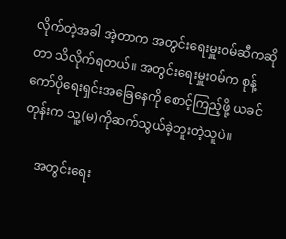လိုက်တဲ့အခါ အဲ့တာက အတွင်းရေးမှူး၀မ်ဆီကဆိုတာ သိလိုက်ရတယ်။ အတွင်းရေးမှူး၀မ်က စုန့်ကော်ပိုရေးရှင်းအခြေနေကို စောင့်ကြည့်ဖို့ ယခင်တုန်းက သူ့(မ)ကိုဆက်သွယ်ခဲ့ဘူးတဲ့သူပဲ။

     အတွင်းရေး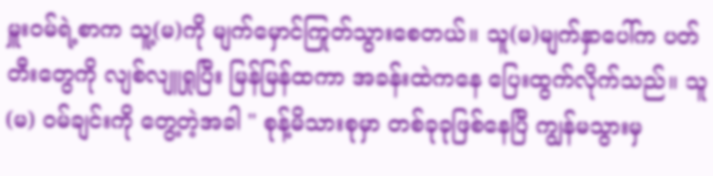မှူး၀မ်ရဲ့စာက သူ့(မ)ကို မျက်မှောင်ကြုတ်သွားစေတယ်။ သူ(မ)မျက်နှာပေါ်က ပတ်တီးတွေကို လျစ်လျူရှုပြီး မြန်မြန်ထကာ အခန်းထဲကနေ ပြေးထွက်လိုက်သည်။ သူ(မ) ၀မ်ချင်းကို တွေ့တဲ့အခါ " စုန့်မိသားစုမှာ တစ်ခုခုဖြစ်နေပြီ ကျွန်မသွားမှ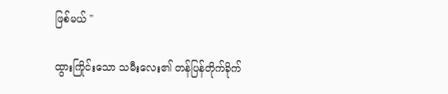ဖြစ်မယ် "

ထွားကြိုင်းသော သမီးလေး၏ တန်ပြန်တိုက်ခိုက်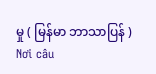မှု ( မြန်မာ ဘာသာပြန် ) Nơi câu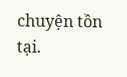chuyện tồn tại.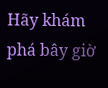Hãy khám phá bây giờ